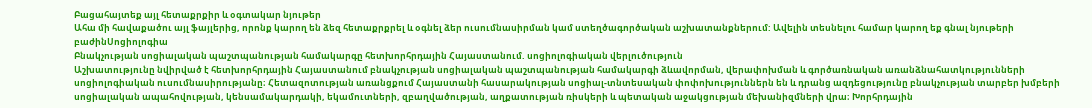Բացահայտեք այլ հետաքրքիր և օգտակար նյութեր
Ահա մի հավաքածու այլ ֆայլերից, որոնք կարող են ձեզ հետաքրքրել և օգնել ձեր ուսումնասիրման կամ ստեղծագործական աշխատանքներում: Ավելին տեսնելու համար կարող եք գնալ նյութերի բաժինՍոցիոլոգիա
Բնակչության սոցիալական պաշտպանության համակարգը հետխորհրդային Հայաստանում. սոցիոլոգիական վերլուծություն
Աշխատությունը նվիրված է հետխորհրդային Հայաստանում բնակչության սոցիալական պաշտպանության համակարգի ձևավորման, վերափոխման և գործառնական առանձնահատկությունների սոցիոլոգիական ուսումնասիրությանը։ Հետազոտության առանցքում Հայաստանի հասարակության սոցիալ-տնտեսական փոփոխություններն են և դրանց ազդեցությունը բնակչության տարբեր խմբերի սոցիալական ապահովության, կենսամակարդակի, եկամուտների, զբաղվածության, աղքատության ռիսկերի և պետական աջակցության մեխանիզմների վրա։ Խորհրդային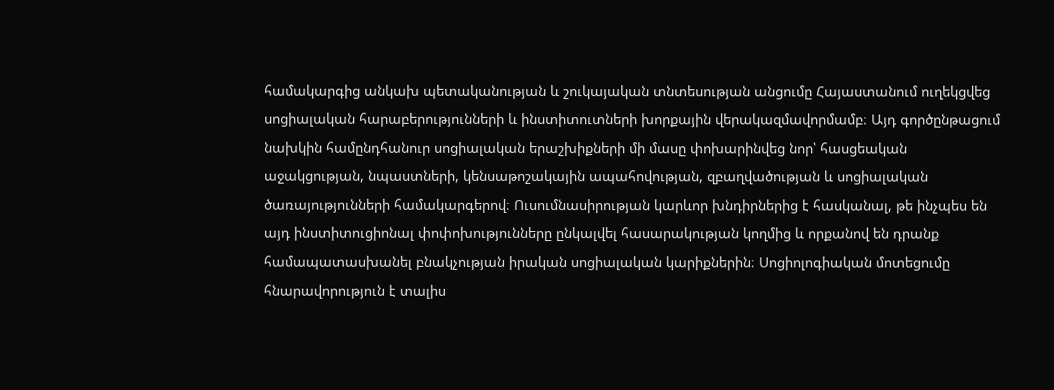համակարգից անկախ պետականության և շուկայական տնտեսության անցումը Հայաստանում ուղեկցվեց սոցիալական հարաբերությունների և ինստիտուտների խորքային վերակազմավորմամբ։ Այդ գործընթացում նախկին համընդհանուր սոցիալական երաշխիքների մի մասը փոխարինվեց նոր՝ հասցեական աջակցության, նպաստների, կենսաթոշակային ապահովության, զբաղվածության և սոցիալական ծառայությունների համակարգերով։ Ուսումնասիրության կարևոր խնդիրներից է հասկանալ, թե ինչպես են այդ ինստիտուցիոնալ փոփոխությունները ընկալվել հասարակության կողմից և որքանով են դրանք համապատասխանել բնակչության իրական սոցիալական կարիքներին։ Սոցիոլոգիական մոտեցումը հնարավորություն է տալիս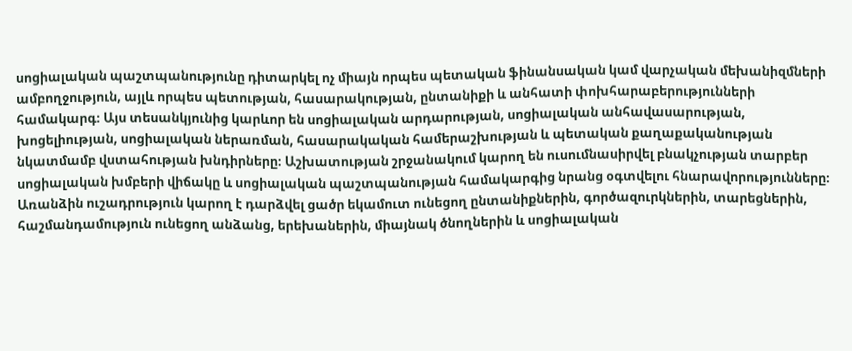սոցիալական պաշտպանությունը դիտարկել ոչ միայն որպես պետական ֆինանսական կամ վարչական մեխանիզմների ամբողջություն, այլև որպես պետության, հասարակության, ընտանիքի և անհատի փոխհարաբերությունների համակարգ։ Այս տեսանկյունից կարևոր են սոցիալական արդարության, սոցիալական անհավասարության, խոցելիության, սոցիալական ներառման, հասարակական համերաշխության և պետական քաղաքականության նկատմամբ վստահության խնդիրները։ Աշխատության շրջանակում կարող են ուսումնասիրվել բնակչության տարբեր սոցիալական խմբերի վիճակը և սոցիալական պաշտպանության համակարգից նրանց օգտվելու հնարավորությունները։ Առանձին ուշադրություն կարող է դարձվել ցածր եկամուտ ունեցող ընտանիքներին, գործազուրկներին, տարեցներին, հաշմանդամություն ունեցող անձանց, երեխաներին, միայնակ ծնողներին և սոցիալական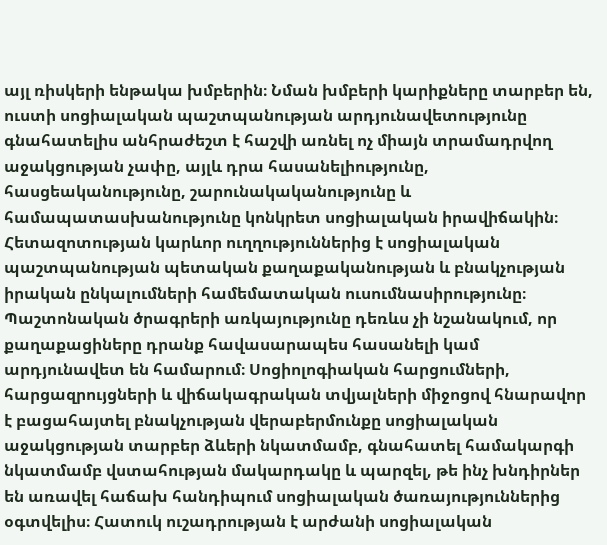այլ ռիսկերի ենթակա խմբերին։ Նման խմբերի կարիքները տարբեր են, ուստի սոցիալական պաշտպանության արդյունավետությունը գնահատելիս անհրաժեշտ է հաշվի առնել ոչ միայն տրամադրվող աջակցության չափը, այլև դրա հասանելիությունը, հասցեականությունը, շարունակականությունը և համապատասխանությունը կոնկրետ սոցիալական իրավիճակին։ Հետազոտության կարևոր ուղղություններից է սոցիալական պաշտպանության պետական քաղաքականության և բնակչության իրական ընկալումների համեմատական ուսումնասիրությունը։ Պաշտոնական ծրագրերի առկայությունը դեռևս չի նշանակում, որ քաղաքացիները դրանք հավասարապես հասանելի կամ արդյունավետ են համարում։ Սոցիոլոգիական հարցումների, հարցազրույցների և վիճակագրական տվյալների միջոցով հնարավոր է բացահայտել բնակչության վերաբերմունքը սոցիալական աջակցության տարբեր ձևերի նկատմամբ, գնահատել համակարգի նկատմամբ վստահության մակարդակը և պարզել, թե ինչ խնդիրներ են առավել հաճախ հանդիպում սոցիալական ծառայություններից օգտվելիս։ Հատուկ ուշադրության է արժանի սոցիալական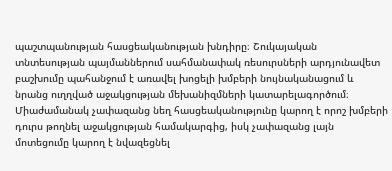պաշտպանության հասցեականության խնդիրը։ Շուկայական տնտեսության պայմաններում սահմանափակ ռեսուրսների արդյունավետ բաշխումը պահանջում է առավել խոցելի խմբերի նույնականացում և նրանց ուղղված աջակցության մեխանիզմների կատարելագործում։ Միաժամանակ չափազանց նեղ հասցեականությունը կարող է որոշ խմբերի դուրս թողնել աջակցության համակարգից, իսկ չափազանց լայն մոտեցումը կարող է նվազեցնել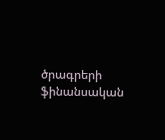ծրագրերի ֆինանսական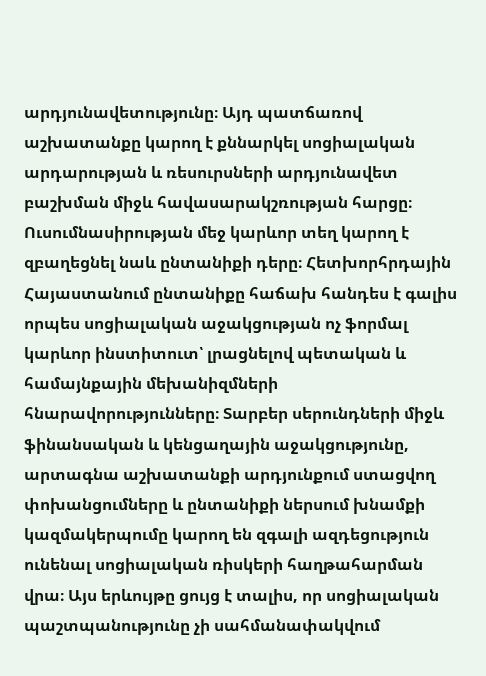արդյունավետությունը։ Այդ պատճառով աշխատանքը կարող է քննարկել սոցիալական արդարության և ռեսուրսների արդյունավետ բաշխման միջև հավասարակշռության հարցը։ Ուսումնասիրության մեջ կարևոր տեղ կարող է զբաղեցնել նաև ընտանիքի դերը։ Հետխորհրդային Հայաստանում ընտանիքը հաճախ հանդես է գալիս որպես սոցիալական աջակցության ոչ ֆորմալ կարևոր ինստիտուտ՝ լրացնելով պետական և համայնքային մեխանիզմների հնարավորությունները։ Տարբեր սերունդների միջև ֆինանսական և կենցաղային աջակցությունը, արտագնա աշխատանքի արդյունքում ստացվող փոխանցումները և ընտանիքի ներսում խնամքի կազմակերպումը կարող են զգալի ազդեցություն ունենալ սոցիալական ռիսկերի հաղթահարման վրա։ Այս երևույթը ցույց է տալիս, որ սոցիալական պաշտպանությունը չի սահմանափակվում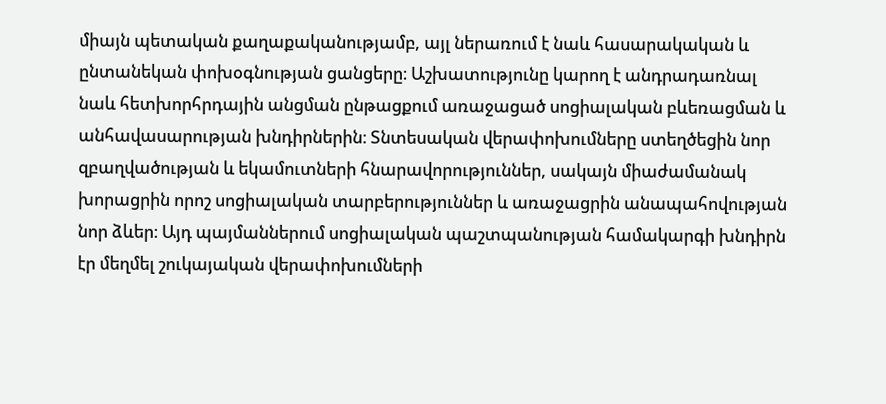միայն պետական քաղաքականությամբ, այլ ներառում է նաև հասարակական և ընտանեկան փոխօգնության ցանցերը։ Աշխատությունը կարող է անդրադառնալ նաև հետխորհրդային անցման ընթացքում առաջացած սոցիալական բևեռացման և անհավասարության խնդիրներին։ Տնտեսական վերափոխումները ստեղծեցին նոր զբաղվածության և եկամուտների հնարավորություններ, սակայն միաժամանակ խորացրին որոշ սոցիալական տարբերություններ և առաջացրին անապահովության նոր ձևեր։ Այդ պայմաններում սոցիալական պաշտպանության համակարգի խնդիրն էր մեղմել շուկայական վերափոխումների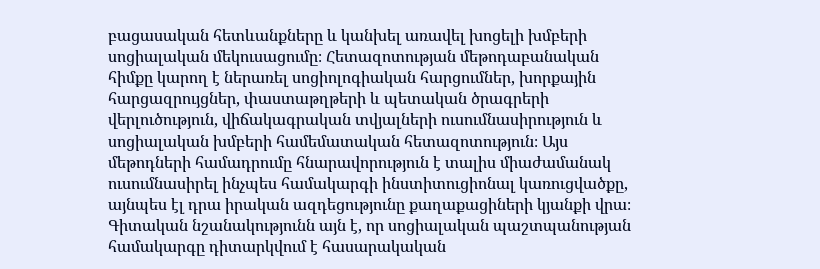բացասական հետևանքները և կանխել առավել խոցելի խմբերի սոցիալական մեկուսացումը։ Հետազոտության մեթոդաբանական հիմքը կարող է ներառել սոցիոլոգիական հարցումներ, խորքային հարցազրույցներ, փաստաթղթերի և պետական ծրագրերի վերլուծություն, վիճակագրական տվյալների ուսումնասիրություն և սոցիալական խմբերի համեմատական հետազոտություն։ Այս մեթոդների համադրումը հնարավորություն է տալիս միաժամանակ ուսումնասիրել ինչպես համակարգի ինստիտուցիոնալ կառուցվածքը, այնպես էլ դրա իրական ազդեցությունը քաղաքացիների կյանքի վրա։ Գիտական նշանակությունն այն է, որ սոցիալական պաշտպանության համակարգը դիտարկվում է հասարակական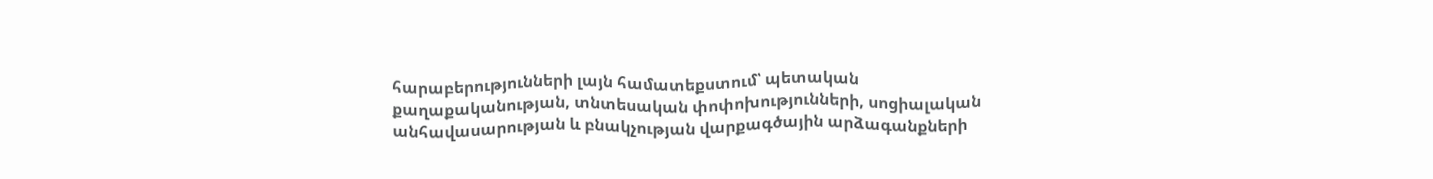հարաբերությունների լայն համատեքստում՝ պետական քաղաքականության, տնտեսական փոփոխությունների, սոցիալական անհավասարության և բնակչության վարքագծային արձագանքների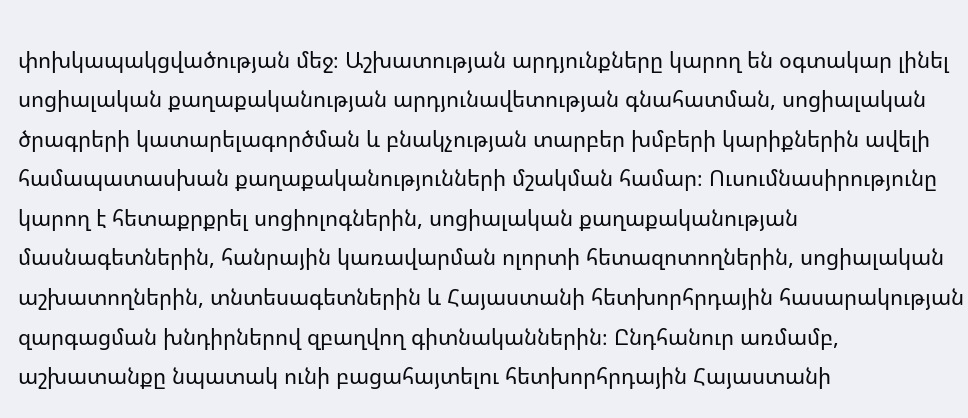փոխկապակցվածության մեջ։ Աշխատության արդյունքները կարող են օգտակար լինել սոցիալական քաղաքականության արդյունավետության գնահատման, սոցիալական ծրագրերի կատարելագործման և բնակչության տարբեր խմբերի կարիքներին ավելի համապատասխան քաղաքականությունների մշակման համար։ Ուսումնասիրությունը կարող է հետաքրքրել սոցիոլոգներին, սոցիալական քաղաքականության մասնագետներին, հանրային կառավարման ոլորտի հետազոտողներին, սոցիալական աշխատողներին, տնտեսագետներին և Հայաստանի հետխորհրդային հասարակության զարգացման խնդիրներով զբաղվող գիտնականներին։ Ընդհանուր առմամբ, աշխատանքը նպատակ ունի բացահայտելու հետխորհրդային Հայաստանի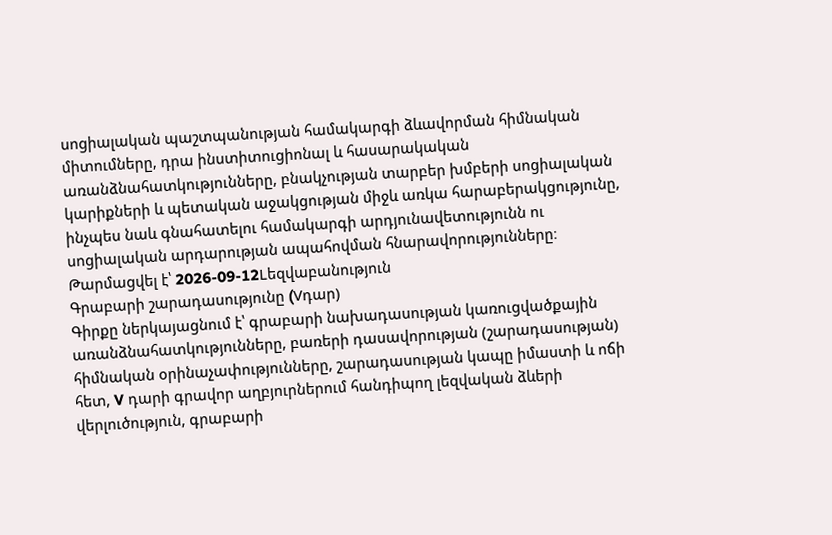սոցիալական պաշտպանության համակարգի ձևավորման հիմնական միտումները, դրա ինստիտուցիոնալ և հասարակական առանձնահատկությունները, բնակչության տարբեր խմբերի սոցիալական կարիքների և պետական աջակցության միջև առկա հարաբերակցությունը, ինչպես նաև գնահատելու համակարգի արդյունավետությունն ու սոցիալական արդարության ապահովման հնարավորությունները։
Թարմացվել է՝ 2026-09-12Lեզվաբանություն
Գրաբարի շարադասությունը (Vդար)
Գիրքը ներկայացնում է՝ գրաբարի նախադասության կառուցվածքային առանձնահատկությունները, բառերի դասավորության (շարադասության) հիմնական օրինաչափությունները, շարադասության կապը իմաստի և ոճի հետ, V դարի գրավոր աղբյուրներում հանդիպող լեզվական ձևերի վերլուծություն, գրաբարի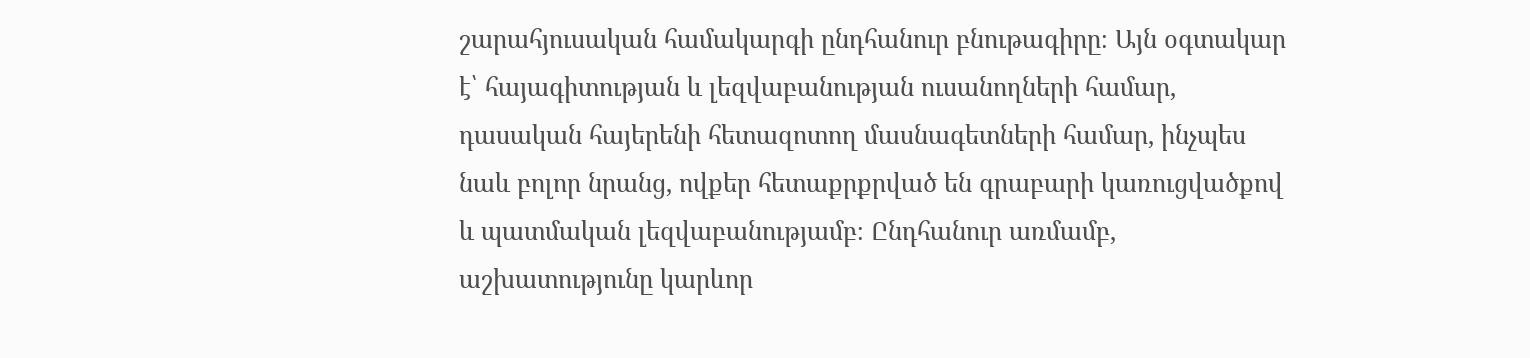շարահյուսական համակարգի ընդհանուր բնութագիրը։ Այն օգտակար է՝ հայագիտության և լեզվաբանության ուսանողների համար, դասական հայերենի հետազոտող մասնագետների համար, ինչպես նաև բոլոր նրանց, ովքեր հետաքրքրված են գրաբարի կառուցվածքով և պատմական լեզվաբանությամբ։ Ընդհանուր առմամբ, աշխատությունը կարևոր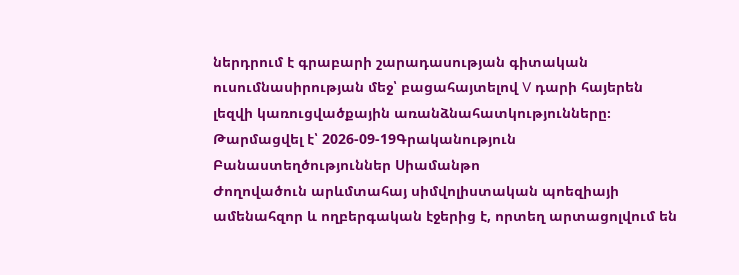ներդրում է գրաբարի շարադասության գիտական ուսումնասիրության մեջ՝ բացահայտելով V դարի հայերեն լեզվի կառուցվածքային առանձնահատկությունները։
Թարմացվել է՝ 2026-09-19Գրականություն
Բանաստեղծություններ Սիամանթո
Ժողովածուն արևմտահայ սիմվոլիստական պոեզիայի ամենահզոր և ողբերգական էջերից է, որտեղ արտացոլվում են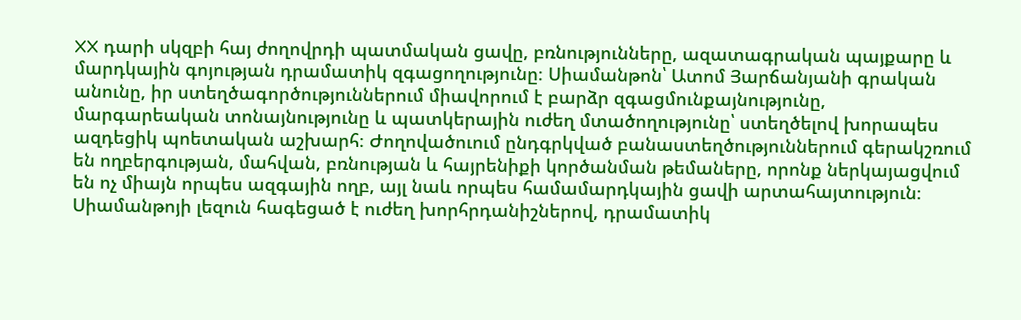XX դարի սկզբի հայ ժողովրդի պատմական ցավը, բռնությունները, ազատագրական պայքարը և մարդկային գոյության դրամատիկ զգացողությունը։ Սիամանթոն՝ Ատոմ Յարճանյանի գրական անունը, իր ստեղծագործություններում միավորում է բարձր զգացմունքայնությունը, մարգարեական տոնայնությունը և պատկերային ուժեղ մտածողությունը՝ ստեղծելով խորապես ազդեցիկ պոետական աշխարհ։ Ժողովածուում ընդգրկված բանաստեղծություններում գերակշռում են ողբերգության, մահվան, բռնության և հայրենիքի կործանման թեմաները, որոնք ներկայացվում են ոչ միայն որպես ազգային ողբ, այլ նաև որպես համամարդկային ցավի արտահայտություն։ Սիամանթոյի լեզուն հագեցած է ուժեղ խորհրդանիշներով, դրամատիկ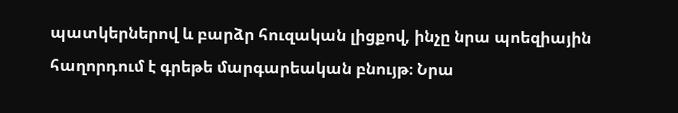պատկերներով և բարձր հուզական լիցքով, ինչը նրա պոեզիային հաղորդում է գրեթե մարգարեական բնույթ։ Նրա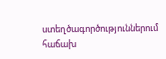ստեղծագործություններում հաճախ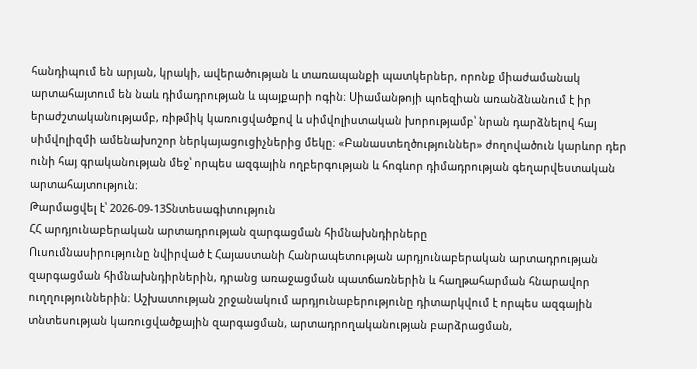հանդիպում են արյան, կրակի, ավերածության և տառապանքի պատկերներ, որոնք միաժամանակ արտահայտում են նաև դիմադրության և պայքարի ոգին։ Սիամանթոյի պոեզիան առանձնանում է իր երաժշտականությամբ, ռիթմիկ կառուցվածքով և սիմվոլիստական խորությամբ՝ նրան դարձնելով հայ սիմվոլիզմի ամենախոշոր ներկայացուցիչներից մեկը։ «Բանաստեղծություններ» ժողովածուն կարևոր դեր ունի հայ գրականության մեջ՝ որպես ազգային ողբերգության և հոգևոր դիմադրության գեղարվեստական արտահայտություն։
Թարմացվել է՝ 2026-09-13Տնտեսագիտություն
ՀՀ արդյունաբերական արտադրության զարգացման հիմնախնդիրները
Ուսումնասիրությունը նվիրված է Հայաստանի Հանրապետության արդյունաբերական արտադրության զարգացման հիմնախնդիրներին, դրանց առաջացման պատճառներին և հաղթահարման հնարավոր ուղղություններին։ Աշխատության շրջանակում արդյունաբերությունը դիտարկվում է որպես ազգային տնտեսության կառուցվածքային զարգացման, արտադրողականության բարձրացման,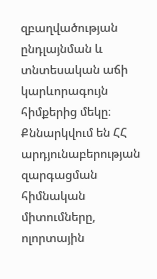զբաղվածության ընդլայնման և տնտեսական աճի կարևորագույն հիմքերից մեկը։ Քննարկվում են ՀՀ արդյունաբերության զարգացման հիմնական միտումները, ոլորտային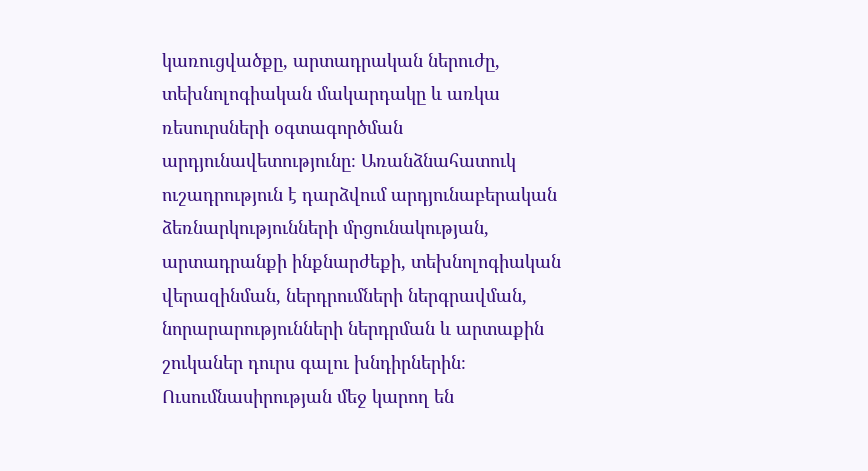կառուցվածքը, արտադրական ներուժը, տեխնոլոգիական մակարդակը և առկա ռեսուրսների օգտագործման արդյունավետությունը։ Առանձնահատուկ ուշադրություն է դարձվում արդյունաբերական ձեռնարկությունների մրցունակության, արտադրանքի ինքնարժեքի, տեխնոլոգիական վերազինման, ներդրումների ներգրավման, նորարարությունների ներդրման և արտաքին շուկաներ դուրս գալու խնդիրներին։ Ուսումնասիրության մեջ կարող են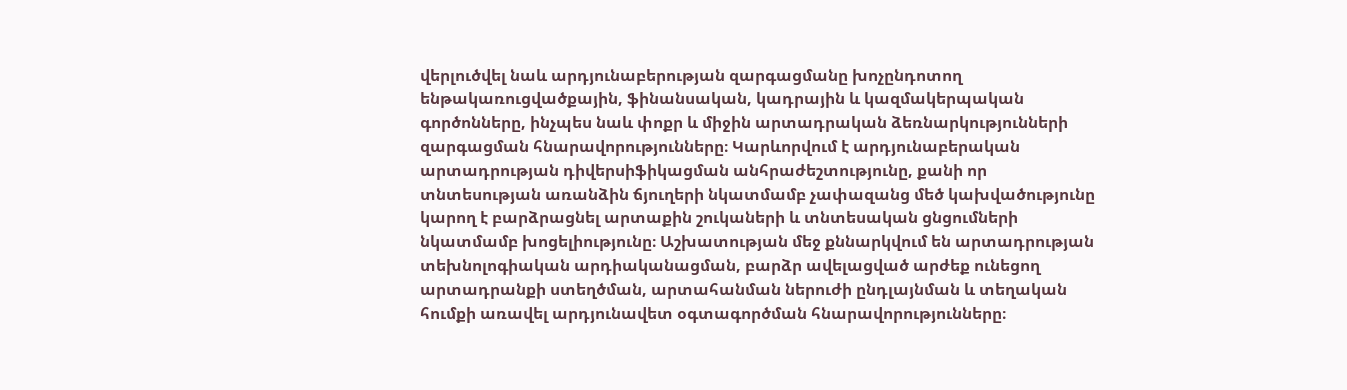վերլուծվել նաև արդյունաբերության զարգացմանը խոչընդոտող ենթակառուցվածքային, ֆինանսական, կադրային և կազմակերպական գործոնները, ինչպես նաև փոքր և միջին արտադրական ձեռնարկությունների զարգացման հնարավորությունները։ Կարևորվում է արդյունաբերական արտադրության դիվերսիֆիկացման անհրաժեշտությունը, քանի որ տնտեսության առանձին ճյուղերի նկատմամբ չափազանց մեծ կախվածությունը կարող է բարձրացնել արտաքին շուկաների և տնտեսական ցնցումների նկատմամբ խոցելիությունը։ Աշխատության մեջ քննարկվում են արտադրության տեխնոլոգիական արդիականացման, բարձր ավելացված արժեք ունեցող արտադրանքի ստեղծման, արտահանման ներուժի ընդլայնման և տեղական հումքի առավել արդյունավետ օգտագործման հնարավորությունները։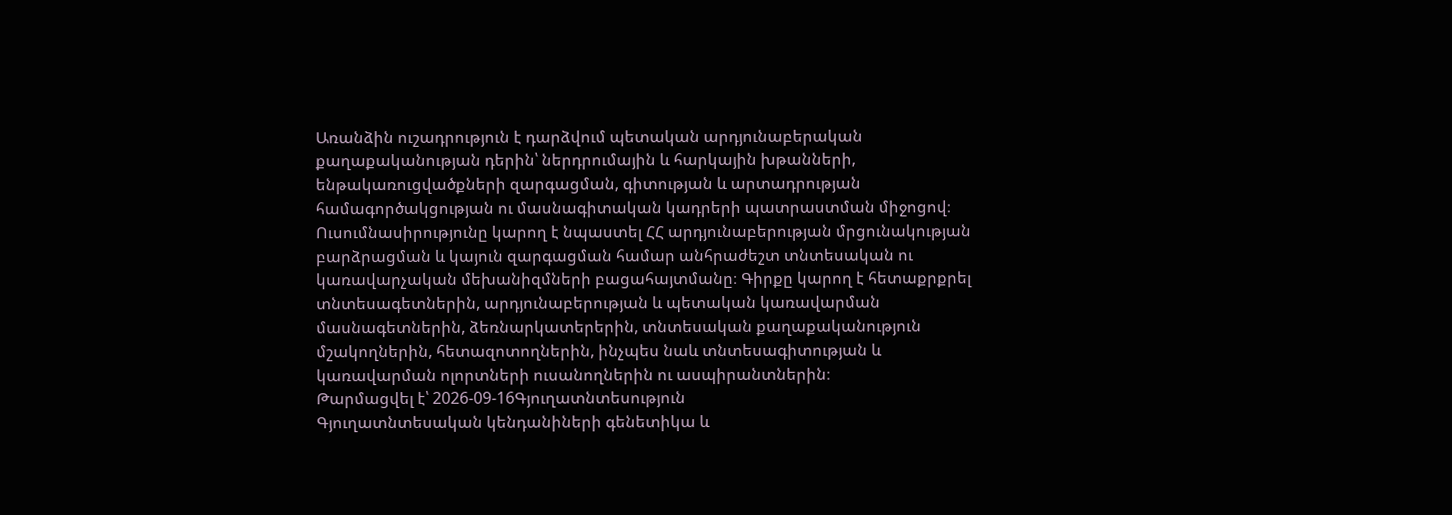Առանձին ուշադրություն է դարձվում պետական արդյունաբերական քաղաքականության դերին՝ ներդրումային և հարկային խթանների, ենթակառուցվածքների զարգացման, գիտության և արտադրության համագործակցության ու մասնագիտական կադրերի պատրաստման միջոցով։ Ուսումնասիրությունը կարող է նպաստել ՀՀ արդյունաբերության մրցունակության բարձրացման և կայուն զարգացման համար անհրաժեշտ տնտեսական ու կառավարչական մեխանիզմների բացահայտմանը։ Գիրքը կարող է հետաքրքրել տնտեսագետներին, արդյունաբերության և պետական կառավարման մասնագետներին, ձեռնարկատերերին, տնտեսական քաղաքականություն մշակողներին, հետազոտողներին, ինչպես նաև տնտեսագիտության և կառավարման ոլորտների ուսանողներին ու ասպիրանտներին։
Թարմացվել է՝ 2026-09-16Գյուղատնտեսություն
Գյուղատնտեսական կենդանիների գենետիկա և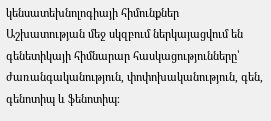կենսատեխնոլոգիայի հիմունքներ
Աշխատության մեջ սկզբում ներկայացվում են գենետիկայի հիմնարար հասկացությունները՝ ժառանգականություն, փոփոխականություն, գեն, գենոտիպ և ֆենոտիպ։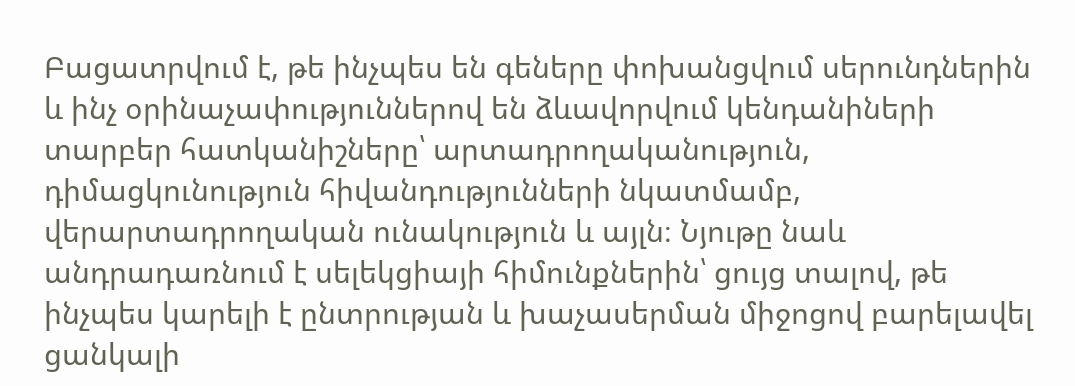Բացատրվում է, թե ինչպես են գեները փոխանցվում սերունդներին և ինչ օրինաչափություններով են ձևավորվում կենդանիների տարբեր հատկանիշները՝ արտադրողականություն, դիմացկունություն հիվանդությունների նկատմամբ, վերարտադրողական ունակություն և այլն։ Նյութը նաև անդրադառնում է սելեկցիայի հիմունքներին՝ ցույց տալով, թե ինչպես կարելի է ընտրության և խաչասերման միջոցով բարելավել ցանկալի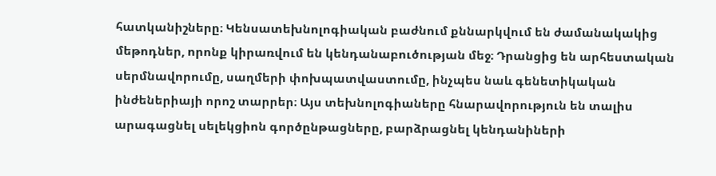հատկանիշները։ Կենսատեխնոլոգիական բաժնում քննարկվում են ժամանակակից մեթոդներ, որոնք կիրառվում են կենդանաբուծության մեջ։ Դրանցից են արհեստական սերմնավորումը, սաղմերի փոխպատվաստումը, ինչպես նաև գենետիկական ինժեներիայի որոշ տարրեր։ Այս տեխնոլոգիաները հնարավորություն են տալիս արագացնել սելեկցիոն գործընթացները, բարձրացնել կենդանիների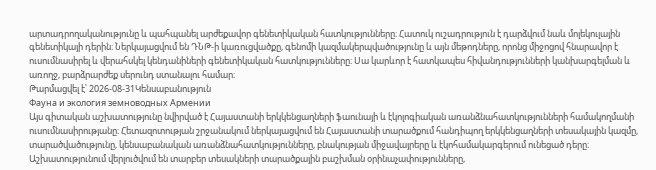արտադրողականությունը և պահպանել արժեքավոր գենետիկական հատկությունները։ Հատուկ ուշադրություն է դարձվում նաև մոլեկուլային գենետիկայի դերին։ Ներկայացվում են ԴՆԹ-ի կառուցվածքը, գենոմի կազմակերպվածությունը և այն մեթոդները, որոնց միջոցով հնարավոր է ուսումնասիրել և վերահսկել կենդանիների գենետիկական հատկությունները։ Սա կարևոր է հատկապես հիվանդությունների կանխարգելման և առողջ, բարձրարժեք սերունդ ստանալու համար։
Թարմացվել է՝ 2026-08-31Կենսաբանություն
Фауна и экология земноводных Армении
Այս գիտական աշխատությունը նվիրված է Հայաստանի երկկենցաղների ֆաունայի և էկոլոգիական առանձնահատկությունների համակողմանի ուսումնասիրությանը։ Հետազոտության շրջանակում ներկայացվում են Հայաստանի տարածքում հանդիպող երկկենցաղների տեսակային կազմը, տարածվածությունը, կենսաբանական առանձնահատկությունները, բնակության միջավայրերը և էկոհամակարգերում ունեցած դերը։ Աշխատությունում վերլուծվում են տարբեր տեսակների տարածքային բաշխման օրինաչափությունները,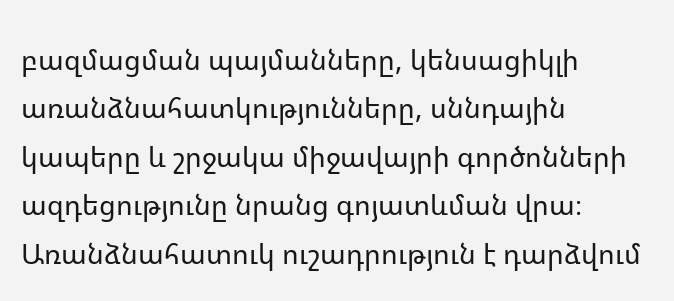բազմացման պայմանները, կենսացիկլի առանձնահատկությունները, սննդային կապերը և շրջակա միջավայրի գործոնների ազդեցությունը նրանց գոյատևման վրա։ Առանձնահատուկ ուշադրություն է դարձվում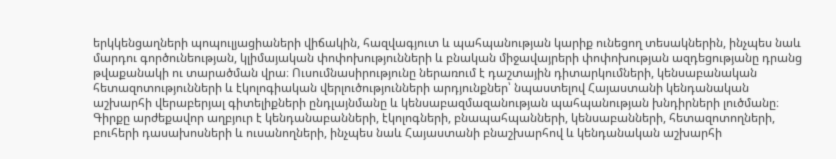երկկենցաղների պոպուլյացիաների վիճակին, հազվագյուտ և պահպանության կարիք ունեցող տեսակներին, ինչպես նաև մարդու գործունեության, կլիմայական փոփոխությունների և բնական միջավայրերի փոփոխության ազդեցությանը դրանց թվաքանակի ու տարածման վրա։ Ուսումնասիրությունը ներառում է դաշտային դիտարկումների, կենսաբանական հետազոտությունների և էկոլոգիական վերլուծությունների արդյունքներ՝ նպաստելով Հայաստանի կենդանական աշխարհի վերաբերյալ գիտելիքների ընդլայնմանը և կենսաբազմազանության պահպանության խնդիրների լուծմանը։ Գիրքը արժեքավոր աղբյուր է կենդանաբանների, էկոլոգների, բնապահպանների, կենսաբանների, հետազոտողների, բուհերի դասախոսների և ուսանողների, ինչպես նաև Հայաստանի բնաշխարհով և կենդանական աշխարհի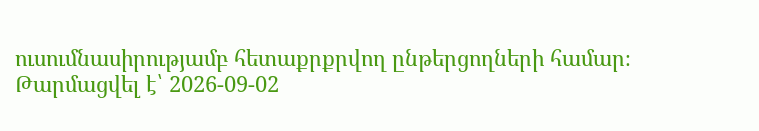ուսումնասիրությամբ հետաքրքրվող ընթերցողների համար։
Թարմացվել է՝ 2026-09-02